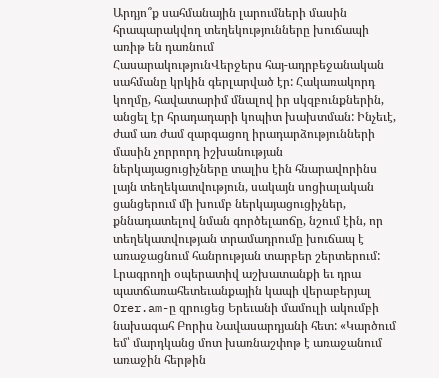Արդյո՞ք սահմանային լարումների մասին հրապարակվող տեղեկությունները խուճապի առիթ են դառնում
ՀասարակությունՎերջերս հայ-ադրբեջանական սահմանը կրկին գերլարված էր: Հակառակորդ կողմը, հավատարիմ մնալով իր սկզբունքներին, անցել էր հրադադարի կոպիտ խախտման: Ինչեւէ, ժամ առ ժամ զարգացող իրադարձությունների մասին չորրորդ իշխանության ներկայացուցիչները տալիս էին հնարավորինս լայն տեղեկատվություն, սակայն սոցիալական ցանցերում մի խումբ ներկայացուցիչներ, քննադատելով նման գործելաոճը, նշում էին, որ տեղեկատվության տրամադրումը խուճապ է առաջացնում հանրության տարբեր շերտերում:
Լրագրողի օպերատիվ աշխատանքի եւ դրա պատճառահետեւանքային կապի վերաբերյալ Orer.am-ը զրուցեց Երեւանի մամուլի ակումբի նախագահ Բորիս Նավասարդյանի հետ: «Կարծում եմ՝ մարդկանց մոտ խառնաշփոթ է առաջանում առաջին հերթին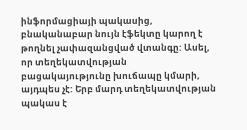ինֆորմացիայի պակասից, բնականաբար նույն էֆեկտը կարող է թողնել չափազանցված վտանգը: Ասել, որ տեղեկատվության բացակայությունը խուճապը կմարի, այդպես չէ: Երբ մարդ տեղեկատվության պակաս է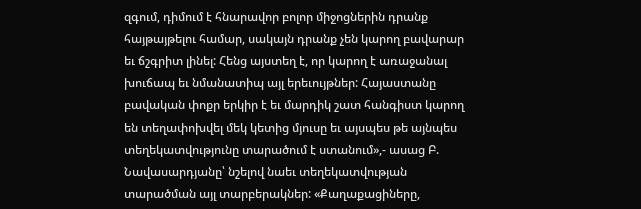զգում, դիմում է հնարավոր բոլոր միջոցներին դրանք հայթայթելու համար, սակայն դրանք չեն կարող բավարար եւ ճշգրիտ լինել: Հենց այստեղ է, որ կարող է առաջանալ խուճապ եւ նմանատիպ այլ երեւույթներ: Հայաստանը բավական փոքր երկիր է եւ մարդիկ շատ հանգիստ կարող են տեղափոխվել մեկ կետից մյուսը եւ այսպես թե այնպես տեղեկատվությունը տարածում է ստանում»,- ասաց Բ. Նավասարդյանը՝ նշելով նաեւ տեղեկատվության տարածման այլ տարբերակներ: «Քաղաքացիները,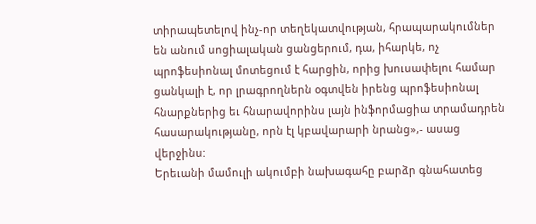տիրապետելով ինչ-որ տեղեկատվության, հրապարակումներ են անում սոցիալական ցանցերում, դա, իհարկե, ոչ պրոֆեսիոնալ մոտեցում է հարցին, որից խուսափելու համար ցանկալի է, որ լրագրողներն օգտվեն իրենց պրոֆեսիոնալ հնարքներից եւ հնարավորինս լայն ինֆորմացիա տրամադրեն հասարակությանը, որն էլ կբավարարի նրանց»,- ասաց վերջինս:
Երեւանի մամուլի ակումբի նախագահը բարձր գնահատեց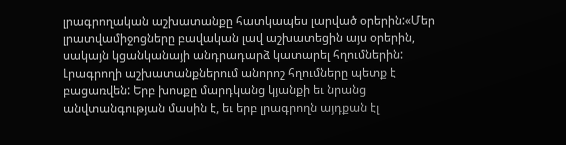լրագրողական աշխատանքը հատկապես լարված օրերին:«Մեր լրատվամիջոցները բավական լավ աշխատեցին այս օրերին, սակայն կցանկանայի անդրադարձ կատարել հղումներին: Լրագրողի աշխատանքներում անորոշ հղումները պետք է բացառվեն: Երբ խոսքը մարդկանց կյանքի եւ նրանց անվտանգության մասին է, եւ երբ լրագրողն այդքան էլ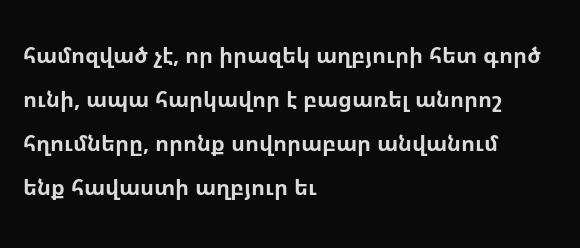համոզված չէ, որ իրազեկ աղբյուրի հետ գործ ունի, ապա հարկավոր է բացառել անորոշ հղումները, որոնք սովորաբար անվանում ենք հավաստի աղբյուր եւ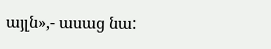այլն»,- ասաց նա: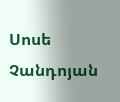Սոսե Չանդոյան